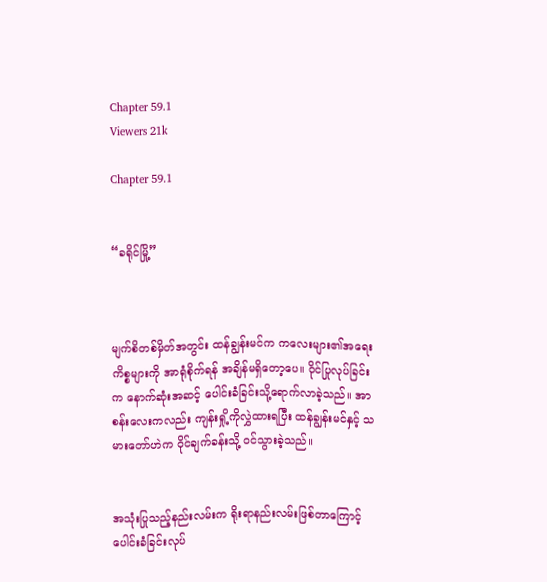Chapter 59.1
Viewers 21k

Chapter 59.1


“ခရိုင်မြို့”



မျက်စိတစ်မှိတ်အတွင်း ထန်ချွန်းမင်က ကလေးများ၏အရေးကိစ္စများကို အာရုံစိုက်ရန် အချိန်မရှိတော့ပေ။ ဝိုင်ပြုလုပ်ခြင်းက နောက်ဆုံးအဆင့် ပေါင်းခံခြင်းသို့ရောက်လာခဲ့သည်။ အာစန်းလေးကလည်း ကျန်းရှို့ကိုလွှဲထားရပြီး ထန်ချွန်းမင်နှင့် သမားတော်ဟဲက ဝိုင်ချက်ခန်းသို့ ဝင်သွားခဲ့သည်။


အသုံးပြုသည့်နည်းလမ်းက ရိုးရာနည်းလမ်းဖြစ်တာကြောင့် ပေါင်းခံခြင်းလုပ်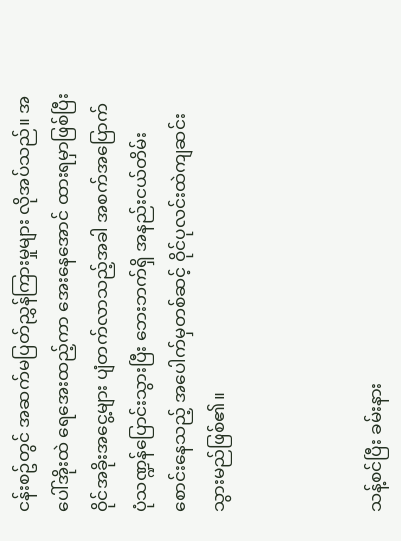ငန်းစဥ်တွင် အဆက်မပြတ်ညွှန်ကြားမှုများ လိုအပ်သည်။ အပေါ်အိုးထဲ ရေအေးထည့်ကာ အေးနေအောင် ထားရမှာဖြစ်ပြီး ဝိုင်အခိုးအငွေ့များ ပျံတက်လာသည့်အခါ အစက်အပြောက်ပုံသဏ္ဍန်ပြောင်းသွားပြီး ဘေးဘက်ရှိ အနည်းငယ်တိမ်းစောင်းနေသည့် အပေါက်မှတစ်ဆင့် ဝိုင်ပုလင်းထဲကျဆင်းသွားမည်ဖြစ်၏။



သန့်စင်ပြီး ခမ်းနား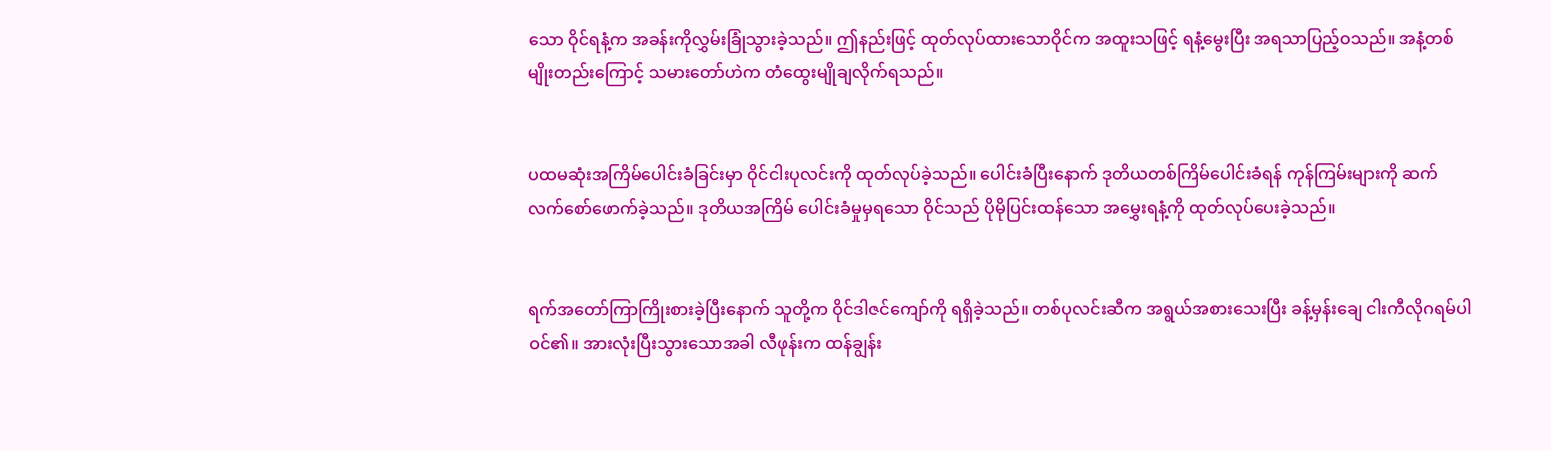သော ဝိုင်ရနံ့က အခန်းကိုလွှမ်းခြုံသွားခဲ့သည်။ ဤနည်းဖြင့် ထုတ်လုပ်ထားသောဝိုင်က အထူးသဖြင့် ရနံ့မွေးပြီး အရသာပြည့်ဝသည်။ အနံ့တစ်မျိုးတည်းကြောင့် သမားတော်ဟဲက တံထွေးမျိုချလိုက်ရသည်။


ပထမဆုံးအကြိမ်ပေါင်းခံခြင်းမှာ ဝိုင်ငါးပုလင်းကို ထုတ်လုပ်ခဲ့သည်။ ပေါင်းခံပြီးနောက် ဒုတိယတစ်ကြိမ်ပေါင်းခံရန် ကုန်ကြမ်းများကို ဆက်လက်စော်ဖောက်ခဲ့သည်။ ဒုတိယအကြိမ် ပေါင်းခံမှုမှရသော ဝိုင်သည် ပိုမိုပြင်းထန်သော အမွှေးရနံ့ကို ထုတ်လုပ်ပေးခဲ့သည်။


ရက်အတော်ကြာကြိုးစားခဲ့ပြီးနောက် သူတို့က ဝိုင်ဒါဇင်ကျော်ကို ရရှိခဲ့သည်။ တစ်ပုလင်းဆီက အရွယ်အစားသေးပြီး ခန့်မှန်းချေ ငါးကီလိုဂရမ်ပါဝင်၏။ အားလုံးပြီးသွားသောအခါ လီဖုန်းက ထန်ချွန်း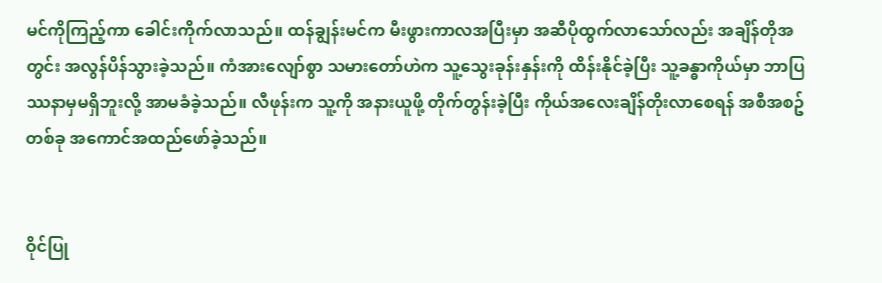မင်ကိုကြည့်ကာ ခေါင်းကိုက်လာသည်။ ထန်ချွန်းမင်က မီးဖွားကာလအပြီးမှာ အဆီပိုထွက်လာသော်လည်း အချိန်တိုအတွင်း အလွန်ပိန်သွားခဲ့သည်။ ကံအားလျော်စွာ သမားတော်ဟဲက သူ့သွေးခုန်းနှန်းကို ထိန်းနိုင်ခဲ့ပြီး သူ့ခန္ဓာကိုယ်မှာ ဘာပြဿနာမှမရှိဘူးလို့ အာမခံခဲ့သည်။ လီဖုန်းက သူ့ကို အနားယူဖို့ တိုက်တွန်းခဲ့ပြီး ကိုယ်အလေးချိန်တိုးလာစေရန် အစီအစဥ်တစ်ခု အကောင်အထည်ဖော်ခဲ့သည်။


ဝိုင်ပြု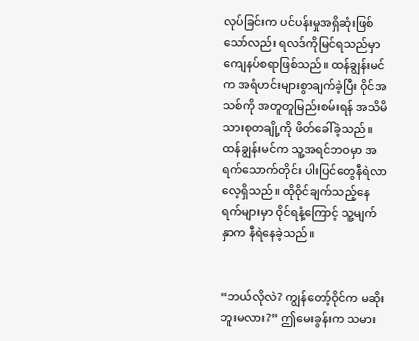လုပ်ခြင်းက ပင်ပန်းမှုအရှိဆုံးဖြစ်သော်လည်း ရလဒ်ကိုမြင်ရသည်မှာ ကျေနပ်စရာဖြစ်သည်။ ထန်ချွန်းမင်က အရံဟင်းများစွာချက်ခဲ့ပြီး ဝိုင်အသစ်ကို အတူတူမြည်းစမ်းရန် အသိမိသားစုတချို့ကို ဖိတ်ခေါ်ခဲ့သည်။ ထန်ချွန်းမင်က သူ့အရင်ဘဝမှာ အရက်သောက်တိုင်း ပါးပြင်တွေနီရဲလာလေ့ရှိသည်။ ထိုဝိုင်ချက်သည့်နေရက်များမှာ ဝိုင်ရနံ့ကြောင့် သူ့မျက်နှာက နီရဲနေခဲ့သည်။


“ဘယ်လိုလဲ? ကျွန်တော့်ဝိုင်က မဆိုးဘူးမလား?” ဤမေးခွန်းက သမား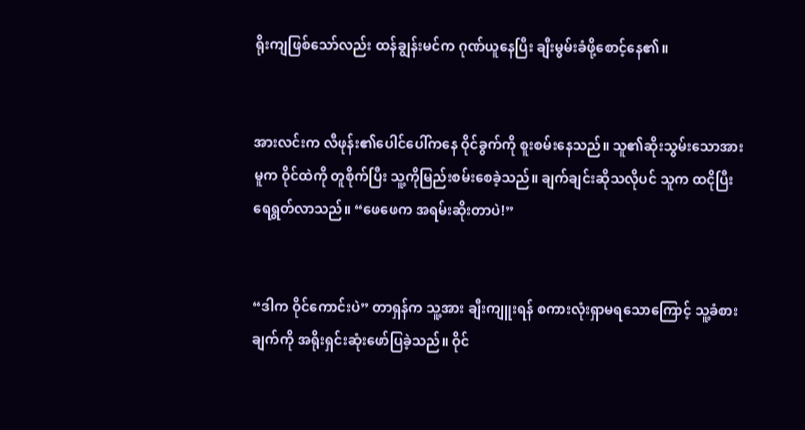ရိုးကျဖြစ်သော်လည်း ထန်ချွန်းမင်က ဂုဏ်ယူနေပြီး ချီးမွမ်းခံဖို့စောင့်နေ၏။


အားလင်းက လီဖုန်း၏ပေါင်ပေါ်ကနေ ဝိုင်ခွက်ကို စူးစမ်းနေသည်။ သူ၏ဆိုးသွမ်းသောအားမူက ဝိုင်ထဲကို တူစိုက်ပြီး သူ့ကိုမြည်းစမ်းစေခဲ့သည်။ ချက်ချင်းဆိုသလိုပင် သူက ထငိုပြီး ရေရွတ်လာသည်။ “ဖေဖေက အရမ်းဆိုးတာပဲ!”


“ဒါက ဝိုင်ကောင်းပဲ” တာရှန်က သူ့အား ချီးကျူးရန် စကားလုံးရှာမရသောကြောင့် သူ့ခံစားချက်ကို အရိုးရှင်းဆုံးဖော်ပြခဲ့သည်။ ဝိုင်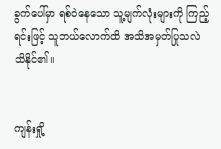ခွက်ပေါ်မှာ ရစ်ဝဲနေသော သူ့မျက်လုံးများကို ကြည့်ရင်းဖြင့် သူဘယ်လောက်ထိ အသိအမှတ်ပြုသလဲ သိနိုင်၏။


ကျန်းရှို့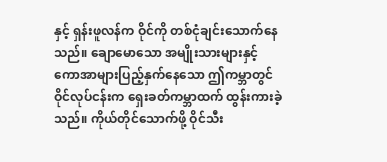နှင့် ရှန်းဖူလန်က ဝိုင်ကို တစ်ငုံချင်းသောက်နေသည်။ ချောမောသော အမျိုးသားများနှင့် ကောအာများပြည့်နှက်နေသော ဤကမ္ဘာတွင် ဝိုင်လုပ်ငန်းက ရှေးခတ်ကမ္ဘာထက် ထွန်းကားခဲ့သည်။ ကိုယ်တိုင်သောက်ဖို့ ဝိုင်သီး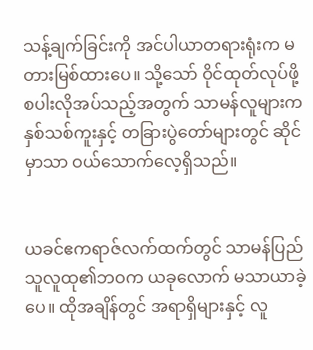သန့်ချက်ခြင်းကို အင်ပါယာတရားရုံးက မတားမြစ်ထားပေ။ သို့သော် ဝိုင်ထုတ်လုပ်ဖို့ စပါးလိုအပ်သည့်အတွက် သာမန်လူများက နှစ်သစ်ကူးနှင့် တခြားပွဲတော်များတွင် ဆိုင်မှာသာ ဝယ်သောက်လေ့ရှိသည်။


ယခင်ဧကရာဇ်လက်ထက်တွင် သာမန်ပြည်သူလူထု၏ဘဝက ယခုလောက် မသာယာခဲ့ပေ။ ထိုအချိန်တွင် အရာရှိများနှင့် လူ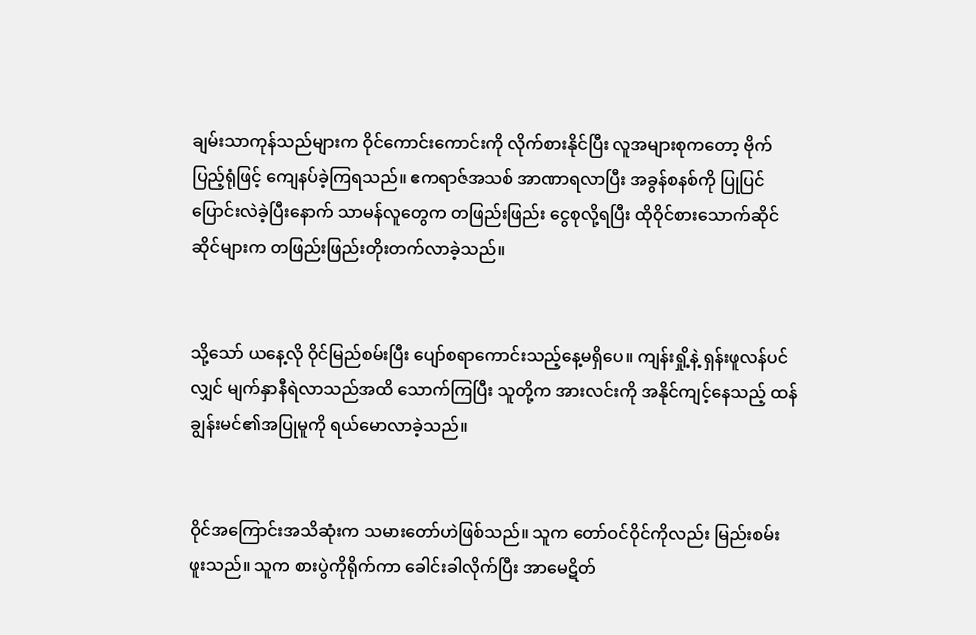ချမ်းသာကုန်သည်များက ဝိုင်ကောင်းကောင်းကို လိုက်စားနိုင်ပြီး လူအများစုကတော့ ဗိုက်ပြည့်ရုံဖြင့် ကျေနပ်ခဲ့ကြရသည်။ ဧကရာဇ်အသစ် အာဏာရလာပြီး အခွန်စနစ်ကို ပြုပြင်ပြောင်းလဲခဲ့ပြီးနောက် သာမန်လူတွေက တဖြည်းဖြည်း ငွေစုလို့ရပြီး ထိုဝိုင်စားသောက်ဆိုင်ဆိုင်များက တဖြည်းဖြည်းတိုးတက်လာခဲ့သည်။


သို့သော် ယနေ့လို ဝိုင်မြည်စမ်းပြီး ပျော်စရာကောင်းသည့်နေ့မရှိပေ။ ကျန်းရှို့နဲ့ ရှန်းဖူလန်ပင်လျှင် မျက်နှာနီရဲလာသည်အထိ သောက်ကြပြီး သူတို့က အားလင်းကို အနိုင်ကျင့်နေသည့် ထန်ချွန်းမင်၏အပြုမူကို ရယ်မောလာခဲ့သည်။


ဝိုင်အကြောင်းအသိဆုံးက သမားတော်ဟဲဖြစ်သည်။ သူက တော်ဝင်ဝိုင်ကိုလည်း မြည်းစမ်းဖူးသည်။ သူက စားပွဲကိုရိုက်ကာ ခေါင်းခါလိုက်ပြီး အာမေဋိတ်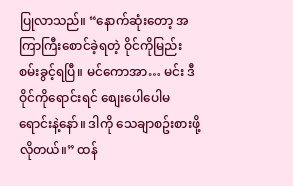ပြုလာသည်။ “နောက်ဆုံးတော့ အကြာကြီးစောင်ခဲ့ရတဲ့ ဝိုင်ကိုမြည်းစမ်းခွင့်ရပြီ။ မင်ကောအာ… မင်း ဒီဝိုင်ကိုရောင်းရင် စျေးပေါပေါမရောင်းနဲ့နော်။ ဒါကို သေချာစဥ်းစားဖို့လိုတယ်။” ထန်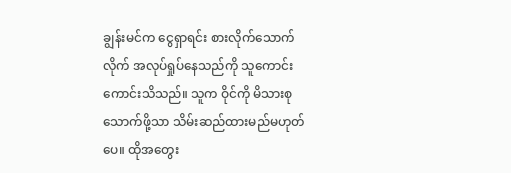ချွန်းမင်က ငွေရှာရင်း စားလိုက်သောက်လိုက် အလုပ်ရှုပ်နေသည်ကို သူကောင်းကောင်းသိသည်။ သူက ဝိုင်ကို မိသားစုသောက်ဖို့သာ သိမ်းဆည်ထားမည်မဟုတ်ပေ။ ထိုအတွေး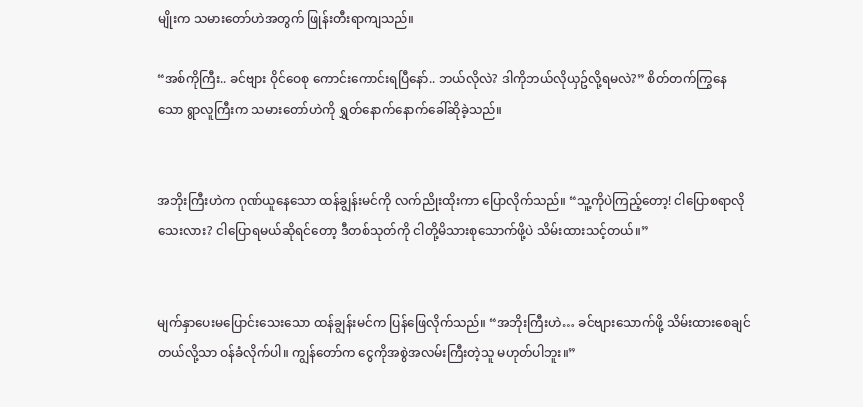မျိုးက သမားတော်ဟဲအတွက် ဖြုန်းတီးရာကျသည်။

“အစ်ကိုကြီး.. ခင်ဗျား ဝိုင်ဝေစု ကောင်းကောင်းရပြီနော်.. ဘယ်လိုလဲ? ဒါကိုဘယ်လိုယှဥ်လို့ရမလဲ?” စိတ်တက်ကြွနေသော ရွာလူကြီးက သမားတော်ဟဲကို ရွှတ်နောက်နောက်ခေါ်ဆိုခဲ့သည်။


အဘိုးကြီးဟဲက ဂုဏ်ယူနေသော ထန်ချွန်းမင်ကို လက်ညိုးထိုးကာ ပြောလိုက်သည်။ “သူ့ကိုပဲကြည့်တော့! ငါပြောစရာလိုသေးလား? ငါပြောရမယ်ဆိုရင်တော့ ဒီတစ်သုတ်ကို ငါတို့မိသားစုသောက်ဖို့ပဲ သိမ်းထားသင့်တယ်။”


မျက်နှာပေးမပြောင်းသေးသော ထန်ချွန်းမင်က ပြန်ဖြေလိုက်သည်။ “အဘိုးကြီးဟဲ… ခင်ဗျားသောက်ဖို့ သိမ်းထားစေချင်တယ်လို့သာ ဝန်ခံလိုက်ပါ။ ကျွန်တော်က ငွေကိုအစွဲအလမ်းကြီးတဲ့သူ မဟုတ်ပါဘူး။”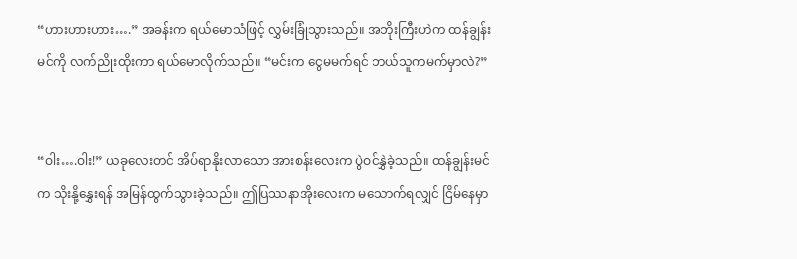“ဟားဟားဟား….” အခန်းက ရယ်မောသံဖြင့် လွှမ်းခြုံသွားသည်။ အဘိုးကြီးဟဲက ထန်ချွန်းမင်ကို လက်ညိုးထိုးကာ ရယ်မောလိုက်သည်။ “မင်းက ငွေမမက်ရင် ဘယ်သူကမက်မှာလဲ?”


“ဝါး….ဝါး!” ယခုလေးတင် အိပ်ရာနိုးလာသော အားစန်းလေးက ပွဲဝင်နွှဲခဲ့သည်။ ထန်ချွန်းမင်က သိုးနို့နွှေးရန် အမြန်ထွက်သွားခဲ့သည်။ ဤပြဿနာအိုးလေးက မသောက်ရလျှင် ငြိမ်နေမှာ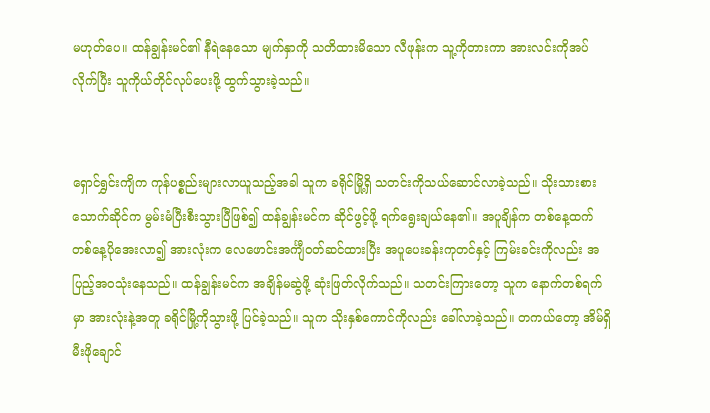မဟုတ်ပေ။ ထန်ချွန်းမင်၏ နီရဲနေသော မျက်နှာကို သတိထားမိသော လီဖုန်းက သူ့ကိုတားကာ အားလင်းကိုအပ်လိုက်ပြီး သူကိုယ်တိုင်လုပ်ပေးဖို့ ထွက်သွားခဲ့သည်။


ရှောင်ရွှင်းကျိက ကုန်ပစ္စည်းများလာယူသည့်အခါ သူက ခရိုင်မြို့ရှိ သတင်းကိုသယ်ဆောင်လာခဲ့သည်။ သိုးသားစားသောက်ဆိုင်က မွမ်းမံပြီးစီးသွားပြီဖြစ်၍ ထန်ချွန်းမင်က ဆိုင်ဖွင့်ဖို့ ရက်ရွေးချယ်နေ၏။ အပူချိန်က တစ်နေ့ထက်တစ်နေ့ပိုအေးလာ၍ အားလုံးက လေဖောင်းအင်္ကျီဝတ်ဆင်ထားပြီး အပူပေးခန်းကုတင်နှင့် ကြမ်းခင်းကိုလည်း အပြည့်အဝသုံးနေသည်။ ထန်ချွန်းမင်က အချိန်မဆွဲဖို့ ဆုံးဖြတ်လိုက်သည်။ သတင်းကြားတော့ သူက နောက်တစ်ရက်မှာ အားလုံးနဲ့အတူ ခရိုင်မြို့ကိုသွားဖို့ ပြင်ခဲ့သည်။ သူက သိုးနှစ်ကောင်ကိုလည်း ခေါ်လာခဲ့သည်။ တကယ်တော့ အိမ်ရှိ မီးဖိုချောင်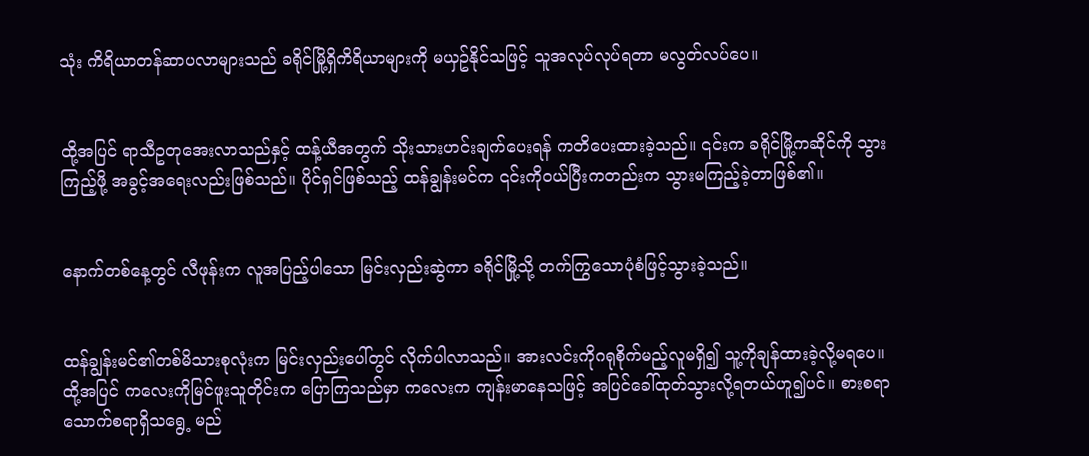သုံး ကိရိယာတန်ဆာပလာများသည် ခရိုင်မြို့ရှိကိရိယာများကို မယှဥ်နိုင်သဖြင့် သူအလုပ်လုပ်ရတာ မလွတ်လပ်ပေ။


ထို့အပြင် ရာသီဥတုအေးလာသည်နှင့် ထန့်ယီအတွက် သိုးသားဟင်းချက်ပေးရန် ကတိပေးထားခဲ့သည်။ ၎င်းက ခရိုင်မြို့ကဆိုင်ကို သွားကြည့်ဖို့ အခွင့်အရေးလည်းဖြစ်သည်။ ပိုင်ရှင်ဖြစ်သည့် ထန်ချွန်းမင်က ၎င်းကိုဝယ်ပြီးကတည်းက သွားမကြည့်ခဲ့တာဖြစ်၏။


နောက်တစ်နေ့တွင် လီဖုန်းက လူအပြည့်ပါသော မြင်းလှည်းဆွဲကာ ခရိုင်မြို့သို့ တက်ကြွသောပုံစံဖြင့်သွားခဲ့သည်။


ထန်ချွန်းမင်၏တစ်မိသားစုလုံးက မြင်းလှည်းပေါ်တွင် လိုက်ပါလာသည်။ အားလင်းကိုဂရုစိုက်မည့်လူမရှိ၍ သူ့ကိုချန်ထားခဲ့လို့မရပေ။ ထို့အပြင် ကလေးကိုမြင်ဖူးသူတိုင်းက ပြောကြသည်မှာ ကလေးက ကျန်းမာနေသဖြင့် အပြင်ခေါ်ထုတ်သွားလို့ရတယ်ဟူ၍ပင်။ စားစရာသောက်စရာရှိသရွေ့ မည်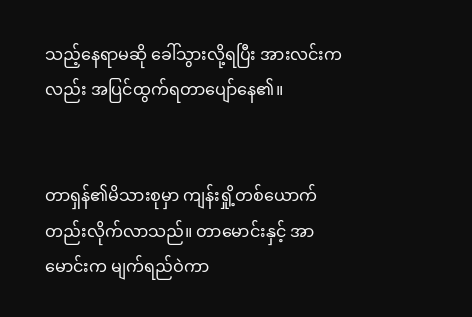သည့်နေရာမဆို ခေါ်သွားလို့ရပြီး အားလင်းကလည်း အပြင်ထွက်ရတာပျော်နေ၏။


တာရှန်၏မိသားစုမှာ ကျန်းရှို့တစ်ယောက်တည်းလိုက်လာသည်။ တာမောင်းနှင့် အာမောင်းက မျက်ရည်ဝဲကာ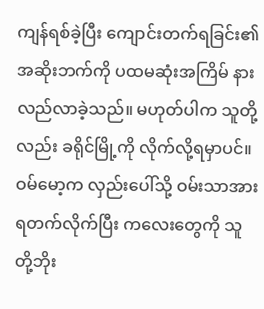ကျန်ရစ်ခဲ့ပြီး ကျောင်းတက်ရခြင်း၏ အဆိုးဘက်ကို ပထမဆုံးအကြိမ် နားလည်လာခဲ့သည်။ မဟုတ်ပါက သူတို့လည်း ခရိုင်မြို့ကို လိုက်လို့ရမှာပင်။ ဝမ်မော့က လှည်းပေါ်သို့ ဝမ်းသာအားရတက်လိုက်ပြီး ကလေးတွေကို သူတို့ဘိုး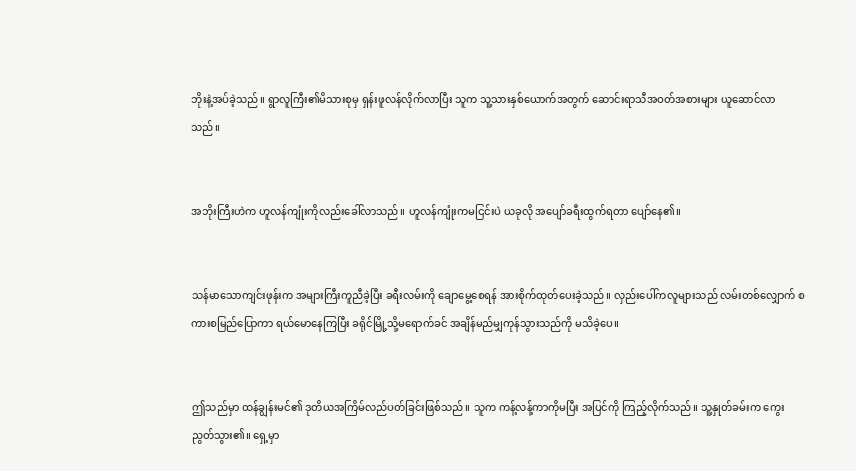ဘိုးနဲ့အပ်ခဲ့သည်။ ရွာလူကြီး၏မိသားစုမှ ရှန်းဖူလန်လိုက်လာပြီး သူက သူ့သားနှစ်ယောက်အတွက် ဆောင်းရာသီအဝတ်အစားများ ယူဆောင်လာသည်။


အဘိုးကြီးဟဲက ဟူလန်ကျုံးကိုလည်းခေါ်လာသည်။ ဟူလန်ကျုံးကမငြင်းပဲ ယခုလို အပျော်ခရီးထွက်ရတာ ပျော်နေ၏။


သန်မာသောကျင်းဖုန်းက အများကြီးကူညီခဲ့ပြီး ခရီးလမ်းကို ချောမွေ့စေရန် အားစိုက်ထုတ်ပေးခဲ့သည်။ လှည်းပေါ်ကလူများသည် လမ်းတစ်လျှောက် စကားစမြည်ပြောကာ ရယ်မောနေကြပြီး ခရိုင်မြို့သို့မရောက်ခင် အချိန်မည်မျှကုန်သွားသည်ကို မသိခဲ့ပေ။


ဤသည်မှာ ထန်ချွန်းမင်၏ ဒုတိယအကြိမ်လည်ပတ်ခြင်းဖြစ်သည်။ သူက ကန့်လန့်ကာကိုမပြီး အပြင်ကို ကြည့်လိုက်သည်။ သူ့နှုတ်ခမ်းက ကွေးညွတ်သွား၏။ ရှေ့မှာ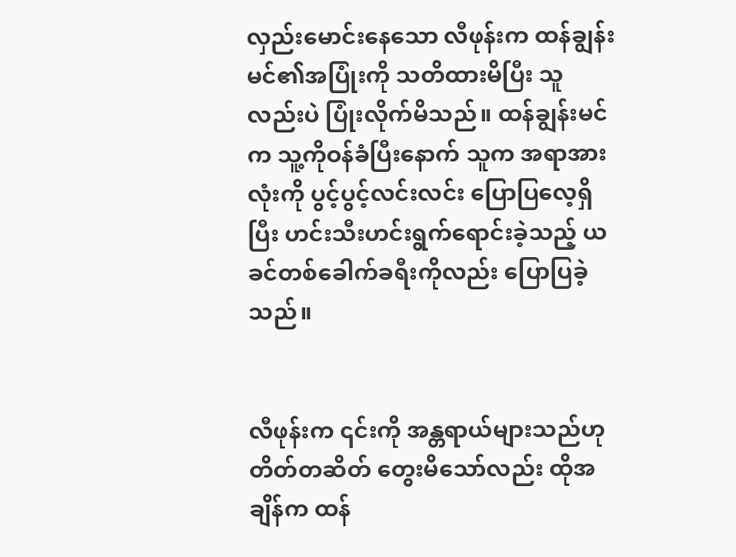လှည်းမောင်းနေသော လီဖုန်းက ထန်ချွန်းမင်၏အပြုံးကို သတိထားမိပြီး သူလည်းပဲ ပြုံးလိုက်မိသည်။ ထန်ချွန်းမင်က သူ့ကိုဝန်ခံပြီးနောက် သူက အရာအားလုံးကို ပွင့်ပွင့်လင်းလင်း ပြောပြလေ့ရှိပြီး ဟင်းသီးဟင်းရွက်ရောင်းခဲ့သည့် ယခင်တစ်ခေါက်ခရီးကိုလည်း ပြောပြခဲ့သည်။


လီဖုန်းက ၎င်းကို အန္တရာယ်များသည်ဟု တိတ်တဆိတ် တွေးမိသော်လည်း ထိုအချိန်က ထန်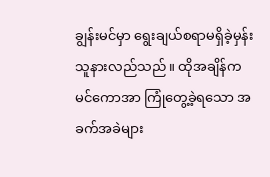ချွန်းမင်မှာ ရွေးချယ်စရာမရှိခဲ့မှန်း သူနားလည်သည်။ ထိုအချိန်က မင်ကောအာ ကြုံတွေ့ခဲ့ရသော အခက်အခဲများ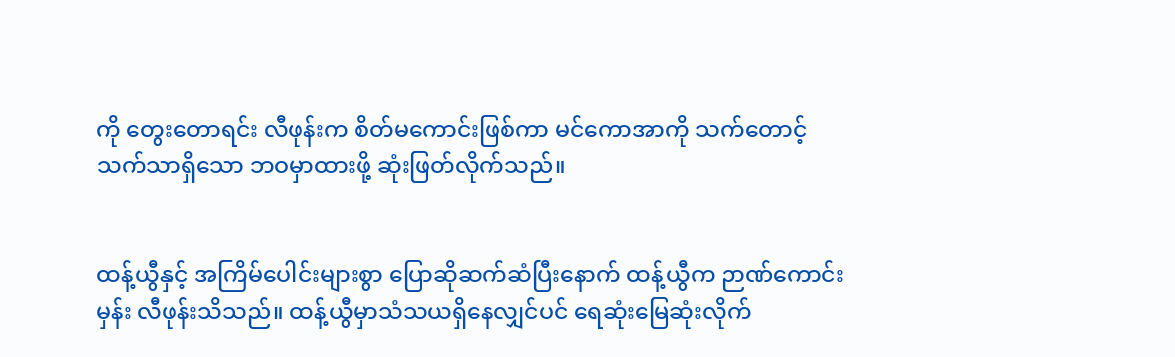ကို တွေးတောရင်း လီဖုန်းက စိတ်မကောင်းဖြစ်ကာ မင်ကောအာကို သက်တောင့်သက်သာရှိသော ဘဝမှာထားဖို့ ဆုံးဖြတ်လိုက်သည်။


ထန့်ယွီနှင့် အကြိမ်ပေါင်းများစွာ ပြောဆိုဆက်ဆံပြီးနောက် ထန့်ယွီက ဉာဏ်ကောင်းမှန်း လီဖုန်းသိသည်။ ထန့်ယွီမှာသံသယရှိနေလျှင်ပင် ရေဆုံးမြေဆုံးလိုက်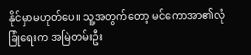နိုင်မှာမဟုတ်ပေ။ သူ့အတွက်တော့ မင်ကောအာ၏လုံခြုံရေးက အမြဲတမ်းဦး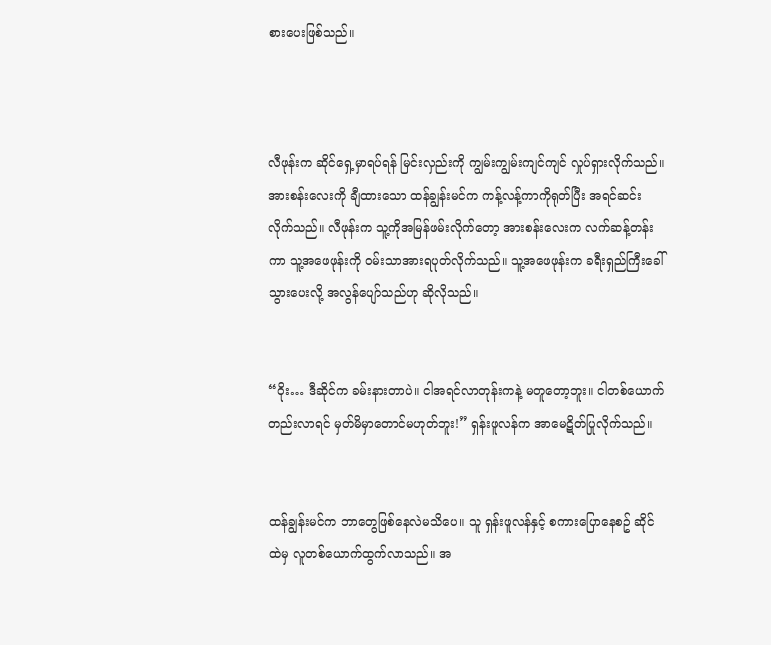စားပေးဖြစ်သည်။



လီဖုန်းက ဆိုင်ရှေ့မှာရပ်ရန် မြင်းလှည်းကို ကျွမ်းကျွမ်းကျင်ကျင် လှုပ်ရှားလိုက်သည်။ အားစန်းလေးကို ချီထားသော ထန်ချွန်းမင်က ကန့်လန့်ကာကိုရုတ်ပြီး အရင်ဆင်းလိုက်သည်။ လီဖုန်းက သူ့ကိုအမြန်ဖမ်းလိုက်တော့ အားစန်းလေးက လက်ဆန့်တန်းကာ သူ့အဖေဖုန်းကို ဝမ်းသာအားရပုတ်လိုက်သည်။ သူ့အဖေဖုန်းက ခရီးရှည်ကြီးခေါ်သွားပေးလို့ အလွန်ပျော်သည်ဟု ဆိုလိုသည်။


“ဝိုး… ဒီဆိုင်က ခမ်းနားတာပဲ။ ငါအရင်လာတုန်းကနဲ့ မတူတော့ဘူး။ ငါတစ်ယောက်တည်းလာရင် မှတ်မိမှာတောင်မဟုတ်ဘူး!” ရှန်းဖူလန်က အာမေဋိတ်ပြုလိုက်သည်။


ထန်ချွန်းမင်က ဘာတွေဖြစ်နေလဲမသိပေ။ သူ ရှန်းဖူလန်နှင့် စကားပြောနေစဥ် ဆိုင်ထဲမှ လူတစ်ယောက်ထွက်လာသည်။ အ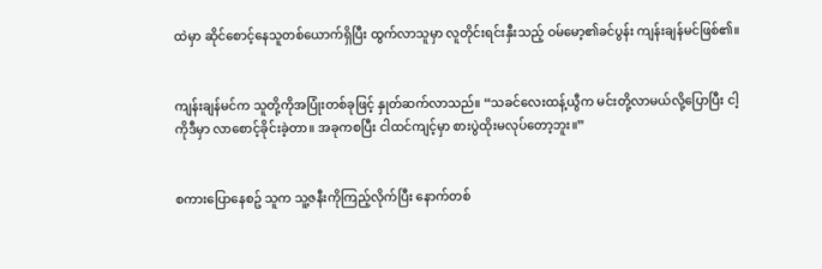ထဲမှာ ဆိုင်စောင့်နေသူတစ်ယောက်ရှိပြီး ထွက်လာသူမှာ လူတိုင်းရင်းနှီးသည့် ဝမ်မော့၏ခင်ပွန်း ကျန်းချန်မင်ဖြစ်၏။


ကျန်းချန်မင်က သူတို့ကိုအပြုံးတစ်ခုဖြင့် နှုတ်ဆက်လာသည်။ “သခင်လေးထန့်ယွီက မင်းတို့လာမယ်လို့ပြောပြီး ငါ့ကိုဒီမှာ လာစောင့်ခိုင်းခဲ့တာ။ အခုကစပြီး ငါထင်ကျင့်မှာ စားပွဲထိုးမလုပ်တော့ဘူး။”


စကားပြောနေစဥ် သူက သူ့ဇနီးကိုကြည့်လိုက်ပြီး နောက်တစ်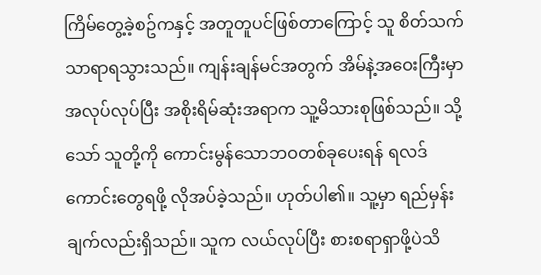ကြိမ်တွေ့ခဲ့စဥ်ကနှင့် အတူတူပင်ဖြစ်တာကြောင့် သူ စိတ်သက်သာရာရသွားသည်။ ကျန်းချန်မင်အတွက် အိမ်နဲ့အဝေးကြီးမှာ အလုပ်လုပ်ပြီး အစိုးရိမ်ဆုံးအရာက သူ့မိသားစုဖြစ်သည်။ သို့သော် သူတို့ကို ကောင်းမွန်သောဘဝတစ်ခုပေးရန် ရလဒ်ကောင်းတွေရဖို့ လိုအပ်ခဲ့သည်။ ဟုတ်ပါ၏။ သူ့မှာ ရည်မှန်းချက်လည်းရှိသည်။ သူက လယ်လုပ်ပြီး စားစရာရှာဖို့ပဲသိ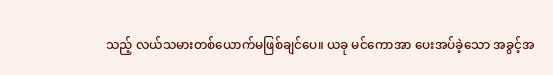သည့် လယ်သမားတစ်ယောက်မဖြစ်ချင်ပေ။ ယခု မင်ကောအာ ပေးအပ်ခဲ့သော အခွင့်အ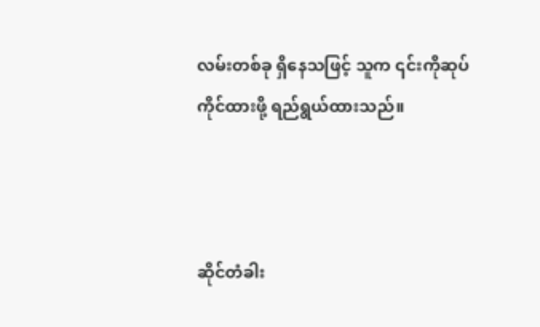လမ်းတစ်ခု ရှိနေသဖြင့် သူက ၎င်းကိုဆုပ်ကိုင်ထားဖို့ ရည်ရွယ်ထားသည်။



ဆိုင်တံခါး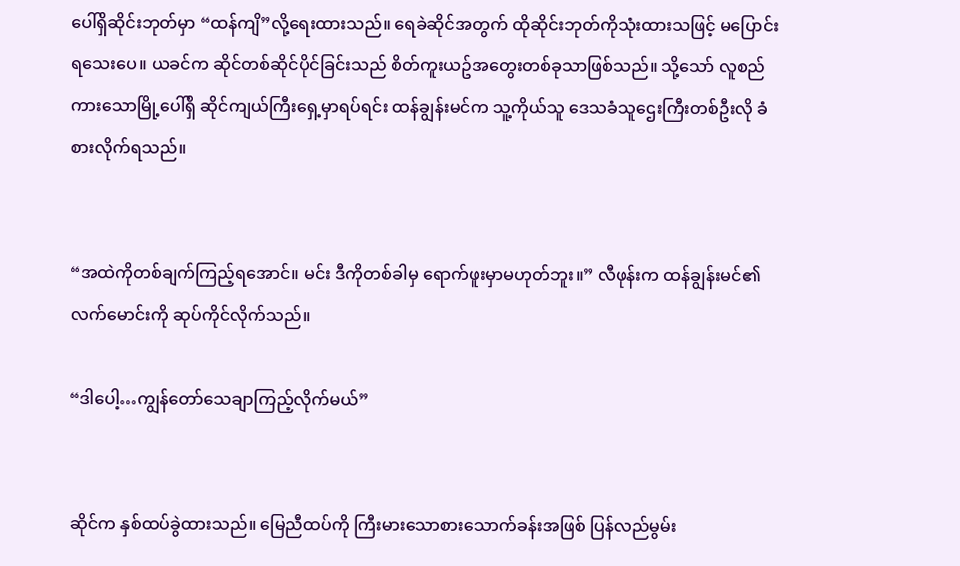ပေါ်ရှိဆိုင်းဘုတ်မှာ “ထန်ကျိ”လို့ရေးထားသည်။ ရေခဲဆိုင်အတွက် ထိုဆိုင်းဘုတ်ကိုသုံးထားသဖြင့် မပြောင်းရသေးပေ။ ယခင်က ဆိုင်တစ်ဆိုင်ပိုင်ခြင်းသည် စိတ်ကူးယဥ်အတွေးတစ်ခုသာဖြစ်သည်။ သို့သော် လူစည်ကားသောမြို့ပေါ်ရှိ ဆိုင်ကျယ်ကြီးရှေ့မှာရပ်ရင်း ထန်ချွန်းမင်က သူ့ကိုယ်သူ ဒေသခံသူဌေးကြီးတစ်ဦးလို ခံစားလိုက်ရသည်။


“အထဲကိုတစ်ချက်ကြည့်ရအောင်။ မင်း ဒီကိုတစ်ခါမှ ရောက်ဖူးမှာမဟုတ်ဘူး။” လီဖုန်းက ထန်ချွန်းမင်၏လက်မောင်းကို ဆုပ်ကိုင်လိုက်သည်။

“ဒါပေါ့…ကျွန်တော်သေချာကြည့်လိုက်မယ်”


ဆိုင်က နှစ်ထပ်ခွဲထားသည်။ မြေညီထပ်ကို ကြီးမားသောစားသောက်ခန်းအဖြစ် ပြန်လည်မွမ်း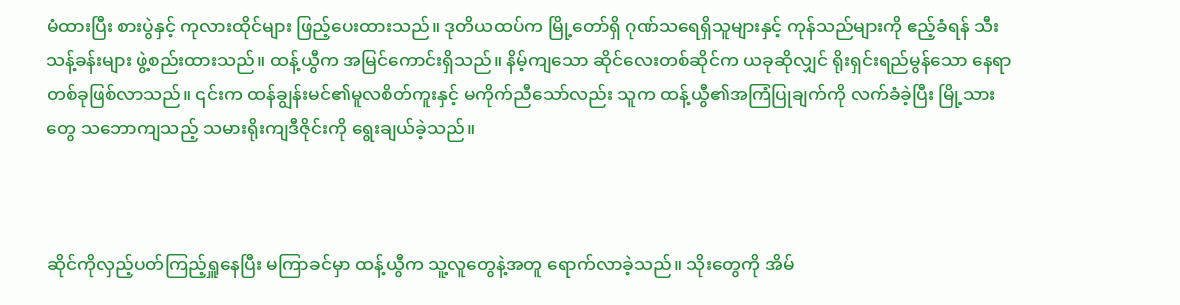မံထားပြီး စားပွဲနှင့် ကုလားထိုင်များ ဖြည့်ပေးထားသည်။ ဒုတိယထပ်က မြို့တော်ရှိ ဂုဏ်သရေရှိသူများနှင့် ကုန်သည်များကို ဧည့်ခံရန် သီးသန့်ခန်းများ ဖွဲ့စည်းထားသည်။ ထန့်ယွီက အမြင်ကောင်းရှိသည်။ နိမ့်ကျသော ဆိုင်လေးတစ်ဆိုင်က ယခုဆိုလျှင် ရိုးရှင်းရည်မွန်သော နေရာတစ်ခုဖြစ်လာသည်။ ၎င်းက ထန်ချွန်းမင်၏မူလစိတ်ကူးနှင့် မကိုက်ညီသော်လည်း သူက ထန့်ယွီ၏အကြံပြုချက်ကို လက်ခံခဲ့ပြီး မြို့သားတွေ သဘောကျသည့် သမားရိုးကျဒီဇိုင်းကို ရွေးချယ်ခဲ့သည်။



ဆိုင်ကိုလှည့်ပတ်ကြည့်ရှူနေပြီး မကြာခင်မှာ ထန့်ယွီက သူ့လူတွေနဲ့အတူ ရောက်လာခဲ့သည်။ သိုးတွေကို အိမ်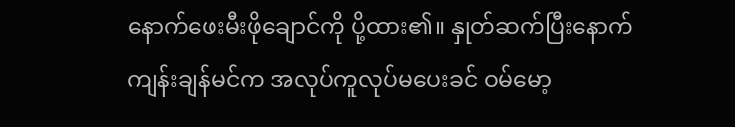နောက်ဖေးမီးဖိုချောင်ကို ပို့ထား၏။ နှုတ်ဆက်ပြီးနောက် ကျန်းချန်မင်က အလုပ်ကူလုပ်မပေးခင် ဝမ်မော့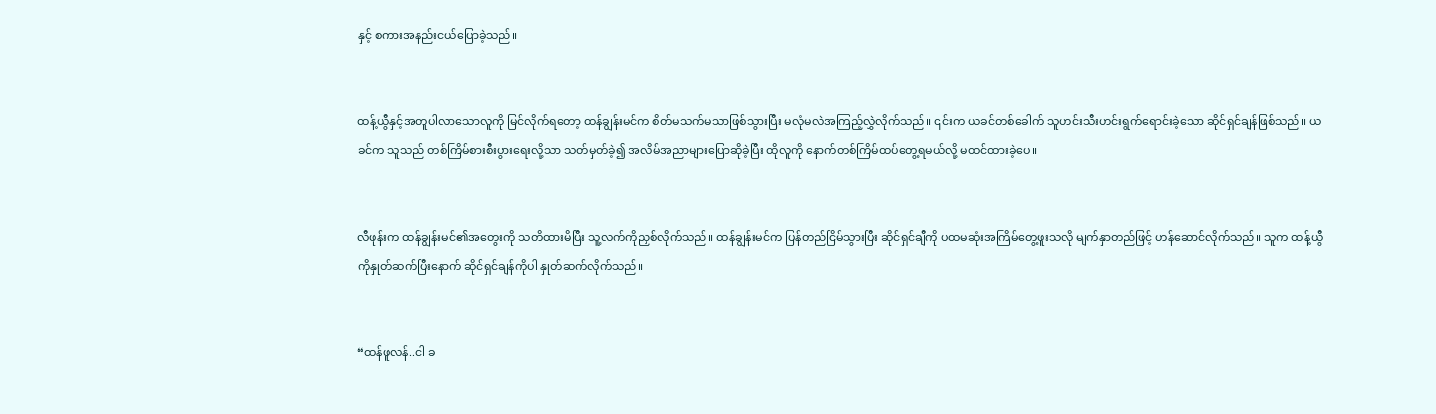နှင့် စကားအနည်းငယ်ပြောခဲ့သည်။


ထန့်ယွီနှင့်အတူပါလာသောလူကို မြင်လိုက်ရတော့ ထန်ချွန်းမင်က စိတ်မသက်မသာဖြစ်သွားပြီး မလုံမလဲအကြည့်လွှဲလိုက်သည်။ ၎င်းက ယခင်တစ်ခေါက် သူဟင်းသီးဟင်းရွက်ရောင်းခဲ့သော ဆိုင်ရှင်ချန်ဖြစ်သည်။ ယခင်က သူသည် တစ်ကြိမ်စားစီးပွားရေးလို့သာ သတ်မှတ်ခဲ့၍ အလိမ်အညာများပြောဆိုခဲ့ပြီး ထိုလူကို နောက်တစ်ကြိမ်ထပ်တွေ့ရမယ်လို့ မထင်ထားခဲ့ပေ။


လီဖုန်းက ထန်ချွန်းမင်၏အတွေးကို သတိထားမိပြီး သူ့လက်ကိုညှစ်လိုက်သည်။ ထန်ချွန်းမင်က ပြန်တည်ငြိမ်သွားပြီး ဆိုင်ရှင်ချီကို ပထမဆုံးအကြိမ်တွေ့ဖူးသလို မျက်နှာတည်ဖြင့် ဟန်ဆောင်လိုက်သည်။ သူက ထန့်ယွီကိုနှုတ်ဆက်ပြီးနောက် ဆိုင်ရှင်ချန်ကိုပါ နှုတ်ဆက်လိုက်သည်။


“ထန်ဖူလန်..ငါ ခ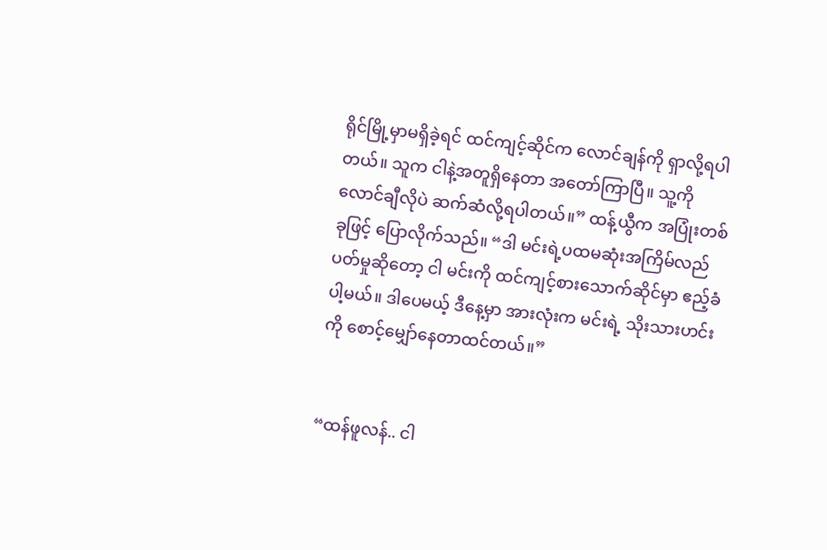ရိုင်မြို့မှာမရှိခဲ့ရင် ထင်ကျင့်ဆိုင်က လောင်ချန်ကို ရှာလို့ရပါတယ်။ သူက ငါနဲ့အတူရှိနေတာ အတော်ကြာပြီ။ သူ့ကို လောင်ချီလိုပဲ ဆက်ဆံလို့ရပါတယ်။” ထန့်ယွီက အပြုံးတစ်ခုဖြင့် ပြောလိုက်သည်။ “ဒါ မင်းရဲ့ပထမဆုံးအကြိမ်လည်ပတ်မှုဆိုတော့ ငါ မင်းကို ထင်ကျင့်စားသောက်ဆိုင်မှာ ဧည့်ခံပါ့မယ်။ ဒါပေမယ့် ဒီနေ့မှာ အားလုံးက မင်းရဲ့ သိုးသားဟင်းကို စောင့်မျှော်နေတာထင်တယ်။”


“ထန်ဖူလန်.. ငါ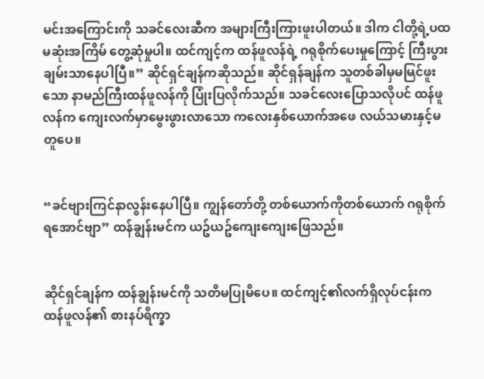မင်းအကြောင်းကို သခင်လေးဆီက အများကြီးကြားဖူးပါတယ်။ ဒါက ငါတို့ရဲ့ပထမဆုံးအကြိမ် တွေ့ဆုံမှုပါ။ ထင်ကျင့်က ထန်ဖူလန်ရဲ့ ဂရုစိုက်ပေးမှုကြောင့် ကြီးပွားချမ်းသာနေပါပြီ။” ဆိုင်ရှင်ချန်ကဆိုသည်။ ဆိုင်ရှန်ချန်က သူတစ်ခါမှမမြင်ဖူးသော နာမည်ကြီးထန်ဖူလန်ကို ပြုံးပြလိုက်သည်။ သခင်လေးပြောသလိုပင် ထန်ဖူလန်က ကျေးလက်မှာမွေးဖွားလာသော ကလေးနှစ်ယောက်အဖေ လယ်သမားနှင့်မတူပေ။


“ခင်ဗျားကြင်နာလွန်းနေပါပြီ။ ကျွန်တော်တို့ တစ်ယောက်ကိုတစ်ယောက် ဂရုစိုက်ရအောင်ဗျာ” ထန်ချွန်းမင်က ယဥ်ယဥ်ကျေးကျေးဖြေသည်။


ဆိုင်ရှင်ချန်က ထန်ချွန်းမင်ကို သတိမပြုမိပေ။ ထင်ကျင့်၏လက်ရှိလုပ်ငန်းက ထန်ဖူလန်၏ စားနပ်ရိက္ခာ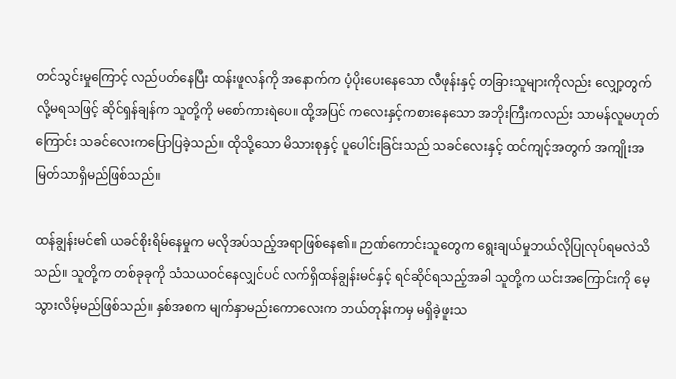တင်သွင်းမှုကြောင့် လည်ပတ်နေပြီး ထန်းဖူလန်ကို အနောက်က ပံ့ပိုးပေးနေသော လီဖုန်းနှင့် တခြားသူများကိုလည်း လျှော့တွက်လို့မရသဖြင့် ဆိုင်ရှန်ချန်က သူတို့ကို မစော်ကားရဲပေ။ ထို့အပြင် ကလေးနှင့်ကစားနေသော အဘိုးကြီးကလည်း သာမန်လူမဟုတ်ကြောင်း သခင်လေးကပြောပြခဲ့သည်။ ထိုသို့သော မိသားစုနှင့် ပူပေါင်းခြင်းသည် သခင်လေးနှင့် ထင်ကျင့်အတွက် အကျိုးအမြတ်သာရှိမည်ဖြစ်သည်။

ထန်ချွန်းမင်၏ ယခင်စိုးရိမ်နေမှုက မလိုအပ်သည့်အရာဖြစ်နေ၏။ ဉာဏ်ကောင်းသူတွေက ရွေးချယ်မှုဘယ်လိုပြုလုပ်ရမလဲသိသည်။ သူတို့က တစ်ခုခုကို သံသယဝင်နေလျှင်ပင် လက်ရှိထန်ချွန်းမင်နှင့် ရင်ဆိုင်ရသည့်အခါ သူတို့က ယင်းအကြောင်းကို မေ့သွားလိမ့်မည်ဖြစ်သည်။ နှစ်အစက မျက်နှာမည်းကောလေးက ဘယ်တုန်းကမှ မရှိခဲ့ဖူးသ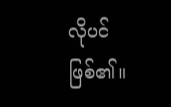လိုပင်ဖြစ်၏။